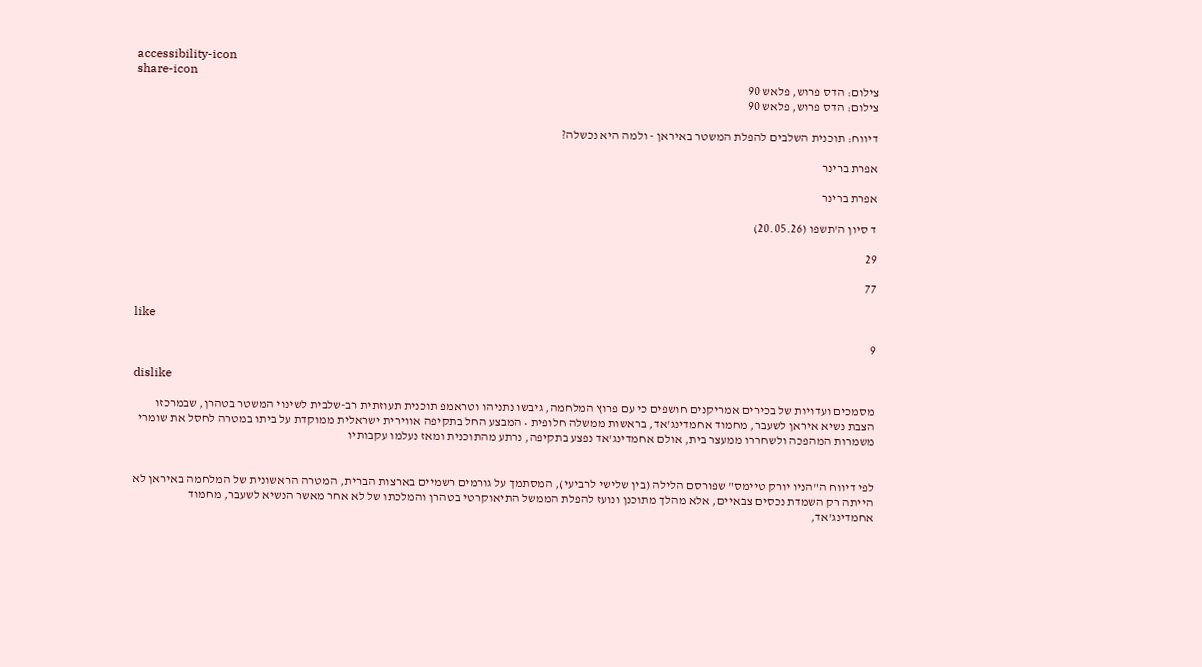accessibility-icon
share-icon
צילום: הדס פרוש, פלאש 90
צילום: הדס פרוש, פלאש 90

דיווח: תוכנית השלבים להפלת המשטר באיראן - ולמה היא נכשלה?

אפרת ברינר

אפרת ברינר

ד סיון ה'תשפו (20.05.26)

29

77

like

9

dislike

מסמכים ועדויות של בכירים אמריקנים חושפים כי עם פרוץ המלחמה, גיבשו נתניהו וטראמפ תוכנית תעוזתית רב-שלבית לשינוי המשטר בטהרן, שבמרכזו הצבת נשיא איראן לשעבר, מחמוד אחמדינג'אד, בראשות ממשלה חלופית • המבצע החל בתקיפה אווירית ישראלית ממוקדת על ביתו במטרה לחסל את שומרי משמרות המהפכה ולשחררו ממעצר בית, אולם אחמדינג'אד נפצע בתקיפה, נרתע מהתוכנית ומאז נעלמו עקבותיו


לפי דיווח ה"הניו יורק טיימס" שפורסם הלילה (בין שלישי לרביעי), המסתמך על גורמים רשמיים בארצות הברית, המטרה הראשונית של המלחמה באיראן לא הייתה רק השמדת נכסים צבאיים, אלא מהלך מתוכנן ונועז להפלת הממשל התיאוקרטי בטהרן והמלכתו של לא אחר מאשר הנשיא לשעבר, מחמוד אחמדינג'אד,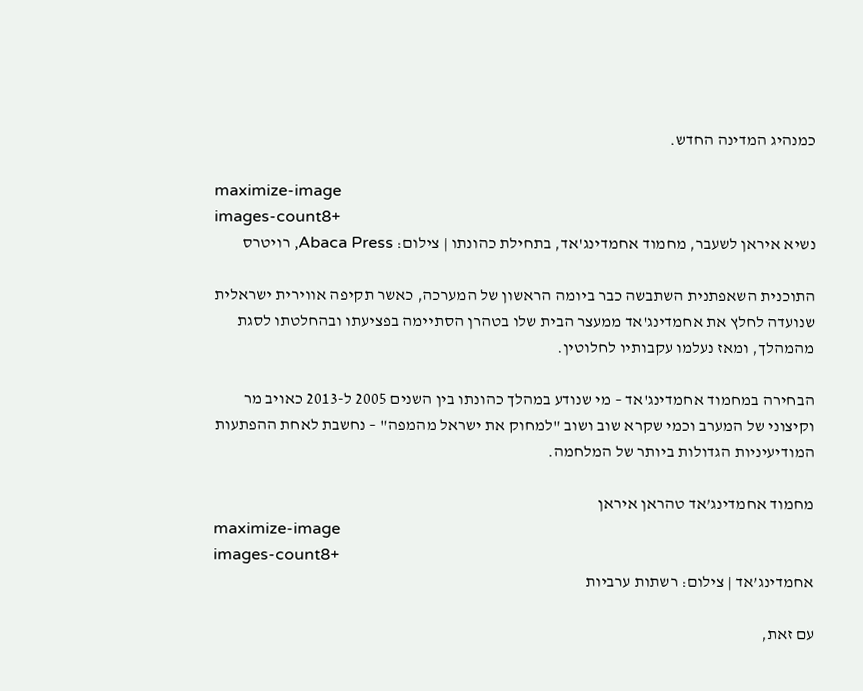כמנהיג המדינה החדש.

maximize-image
images-count8+
נשיא איראן לשעבר, מחמוד אחמדינג'אד, בתחילת כהונתו | צילום: Abaca Press, רויטרס

התוכנית השאפתנית השתבשה כבר ביומה הראשון של המערכה, כאשר תקיפה אווירית ישראלית שנועדה לחלץ את אחמדינג'אד ממעצר הבית שלו בטהרן הסתיימה בפציעתו ובהחלטתו לסגת מהמהלך, ומאז נעלמו עקבותיו לחלוטין.

הבחירה במחמוד אחמדינג'אד – מי שנודע במהלך כהונתו בין השנים 2005 ל-2013 כאויב מר וקיצוני של המערב וכמי שקרא שוב ושוב "למחוק את ישראל מהמפה" – נחשבת לאחת ההפתעות המודיעיניות הגדולות ביותר של המלחמה.

מחמוד אחמדינג’אד טהראן איראן
maximize-image
images-count8+
אחמדינג’אד | צילום: רשתות ערביות

עם זאת,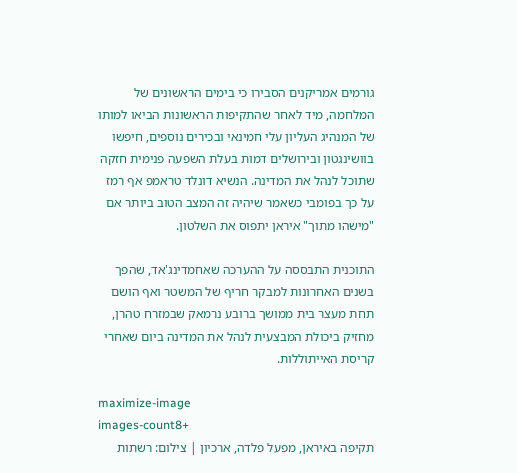גורמים אמריקנים הסבירו כי בימים הראשונים של המלחמה, מיד לאחר שהתקיפות הראשונות הביאו למותו של המנהיג העליון עלי חמינאי ובכירים נוספים, חיפשו בוושינגטון ובירושלים דמות בעלת השפעה פנימית חזקה שתוכל לנהל את המדינה. הנשיא דונלד טראמפ אף רמז על כך בפומבי כשאמר שיהיה זה המצב הטוב ביותר אם "מישהו מתוך" איראן יתפוס את השלטון.

התוכנית התבססה על ההערכה שאחמדינג'אד, שהפך בשנים האחרונות למבקר חריף של המשטר ואף הושם תחת מעצר בית ממושך ברובע נרמאק שבמזרח טהרן, מחזיק ביכולת המבצעית לנהל את המדינה ביום שאחרי קריסת האייתוללות.

maximize-image
images-count8+
תקיפה באיראן, מפעל פלדה, ארכיון | צילום: רשתות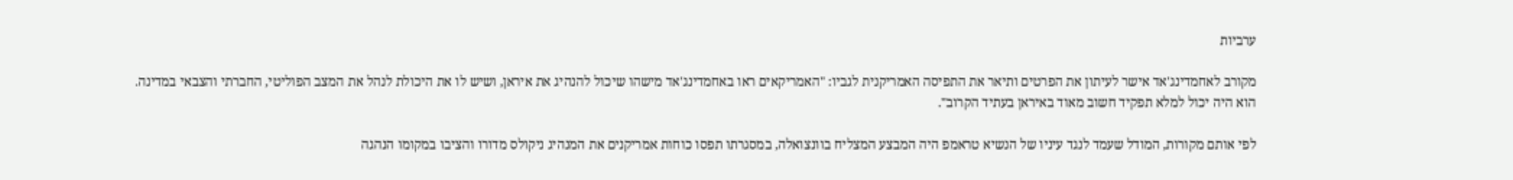ערביות

מקורב לאחמדינג'אד אישר לעיתון את הפרטים ותיאר את התפיסה האמריקנית לגביו: "האמריקאים ראו באחמדינג'אד מישהו שיכול להנהיג את איראן, ושיש לו את היכולת לנהל את המצב הפוליטי, החברתי והצבאי במדינה. הוא היה יכול למלא תפקיד חשוב מאוד באיראן בעתיד הקרוב".

לפי אותם מקורות, המודל שעמד לנגד עיניו של הנשיא טראמפ היה המבצע המצליח בוונצואלה, במסגרתו תפסו כוחות אמריקנים את המנהיג ניקולס מדורו והציבו במקומו הנהגה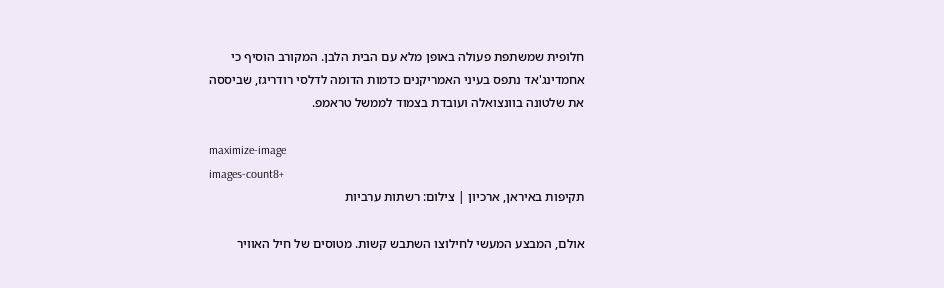חלופית שמשתפת פעולה באופן מלא עם הבית הלבן. המקורב הוסיף כי אחמדינג'אד נתפס בעיני האמריקנים כדמות הדומה לדלסי רודריגז, שביססה את שלטונה בוונצואלה ועובדת בצמוד לממשל טראמפ.

maximize-image
images-count8+
תקיפות באיראן, ארכיון | צילום: רשתות ערביות

אולם, המבצע המעשי לחילוצו השתבש קשות. מטוסים של חיל האוויר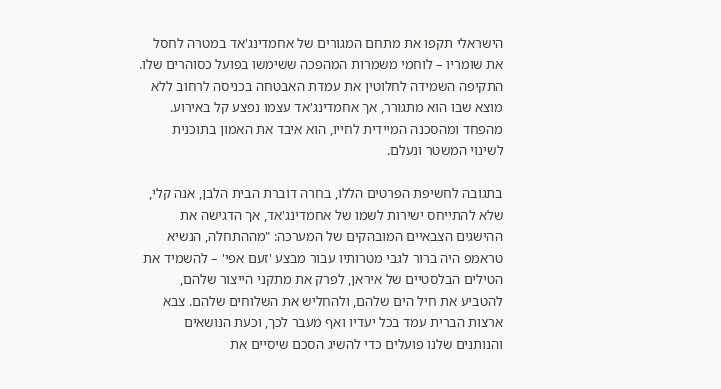הישראלי תקפו את מתחם המגורים של אחמדינג'אד במטרה לחסל את שומריו – לוחמי משמרות המהפכה ששימשו בפועל כסוהרים שלו. התקיפה השמידה לחלוטין את עמדת האבטחה בכניסה לרחוב ללא מוצא שבו הוא מתגורר, אך אחמדינג'אד עצמו נפצע קל באירוע. מהפחד ומהסכנה המיידית לחייו, הוא איבד את האמון בתוכנית לשינוי המשטר ונעלם.

בתגובה לחשיפת הפרטים הללו, בחרה דוברת הבית הלבן, אנה קלי, שלא להתייחס ישירות לשמו של אחמדינג'אד, אך הדגישה את ההישגים הצבאיים המובהקים של המערכה: "מההתחלה, הנשיא טראמפ היה ברור לגבי מטרותיו עבור מבצע 'זעם אפי' – להשמיד את הטילים הבלסטיים של איראן, לפרק את מתקני הייצור שלהם, להטביע את חיל הים שלהם, ולהחליש את השלוחים שלהם. צבא ארצות הברית עמד בכל יעדיו ואף מעבר לכך, וכעת הנושאים והנותנים שלנו פועלים כדי להשיג הסכם שיסיים את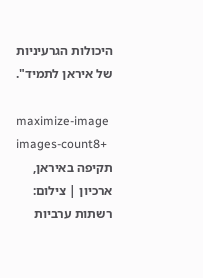היכולות הגרעיניות של איראן לתמיד".

maximize-image
images-count8+
תקיפה באיראן, ארכיון | צילום: רשתות ערביות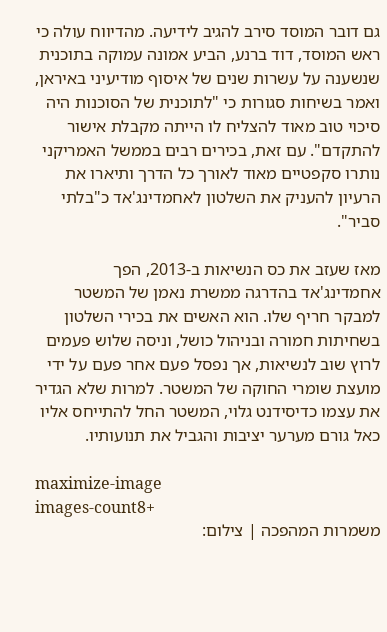גם דובר המוסד סירב להגיב לידיעה. מהדיווח עולה כי ראש המוסד, דוד ברנע, הביע אמונה עמוקה בתוכנית שנשענה על עשרות שנים של איסוף מודיעיני באיראן, ואמר בשיחות סגורות כי "לתוכנית של הסוכנות היה סיכוי טוב מאוד להצליח לו הייתה מקבלת אישור להתקדם". עם זאת, בכירים רבים בממשל האמריקני נותרו סקפטיים מאוד לאורך כל הדרך ותיארו את הרעיון להעניק את השלטון לאחמדינג'אד כ"בלתי סביר".

מאז שעזב את כס הנשיאות ב-2013, הפך אחמדינג'אד בהדרגה ממשרת נאמן של המשטר למבקר חריף שלו. הוא האשים את בכירי השלטון בשחיתות חמורה ובניהול כושל, וניסה שלוש פעמים לרוץ שוב לנשיאות, אך נפסל פעם אחר פעם על ידי מועצת שומרי החוקה של המשטר. למרות שלא הגדיר את עצמו כדיסידנט גלוי, המשטר החל להתייחס אליו כאל גורם מערער יציבות והגביל את תנועותיו.

maximize-image
images-count8+
משמרות המהפכה | צילום: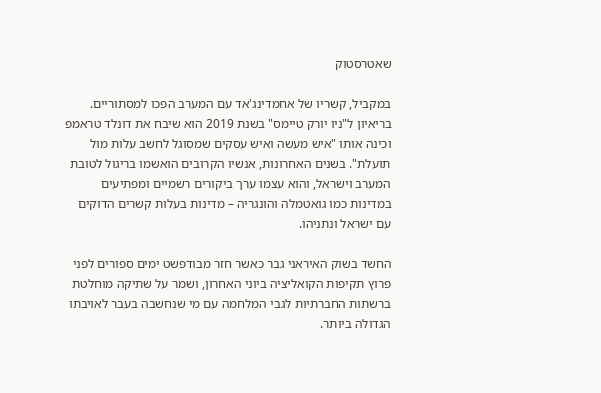שאטרסטוק

במקביל, קשריו של אחמדינג'אד עם המערב הפכו למסתוריים. בריאיון ל"ניו יורק טיימס" בשנת 2019 הוא שיבח את דונלד טראמפ וכינה אותו "איש מעשה ואיש עסקים שמסוגל לחשב עלות מול תועלת". בשנים האחרונות, אנשיו הקרובים הואשמו בריגול לטובת המערב וישראל, והוא עצמו ערך ביקורים רשמיים ומפתיעים במדינות כמו גואטמלה והונגריה – מדינות בעלות קשרים הדוקים עם ישראל ונתניהו.

החשד בשוק האיראני גבר כאשר חזר מבודפשט ימים ספורים לפני פרוץ תקיפות הקואליציה ביוני האחרון, ושמר על שתיקה מוחלטת ברשתות החברתיות לגבי המלחמה עם מי שנחשבה בעבר לאויבתו הגדולה ביותר.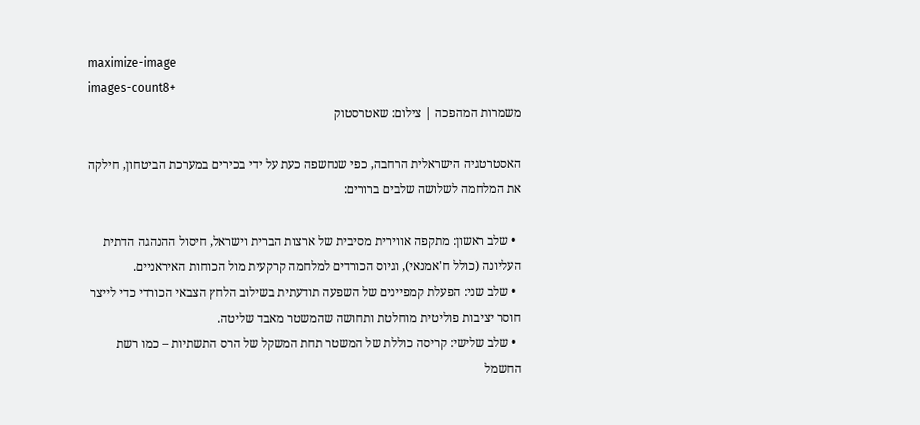maximize-image
images-count8+
משמרות המהפכה | צילום: שאטרסטוק

האסטרטגיה הישראלית הרחבה, כפי שנחשפה כעת על ידי בכירים במערכת הביטחון, חילקה את המלחמה לשלושה שלבים ברורים:

  • שלב ראשון: מתקפה אווירית מסיבית של ארצות הברית וישראל, חיסול ההנהגה הדתית העליונה (כולל ח'אמנאי), וגיוס הכורדים למלחמה קרקעית מול הכוחות האיראניים.
  • שלב שני: הפעלת קמפיינים של השפעה תודעתית בשילוב הלחץ הצבאי הכורדי כדי לייצר חוסר יציבות פוליטית מוחלטת ותחושה שהמשטר מאבד שליטה.
  • שלב שלישי: קריסה כוללת של המשטר תחת המשקל של הרס התשתיות – כמו רשת החשמל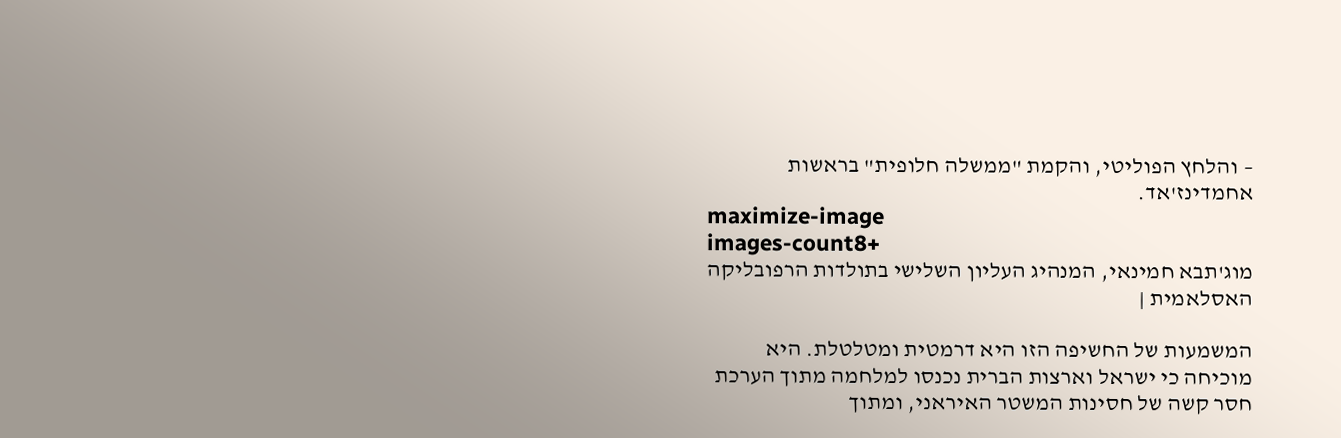– והלחץ הפוליטי, והקמת "ממשלה חלופית" בראשות אחמדינז'אד.
maximize-image
images-count8+
מוג'תבא חמינאי, המנהיג העליון השלישי בתולדות הרפובליקה האסלאמית |

המשמעות של החשיפה הזו היא דרמטית ומטלטלת. היא מוכיחה כי ישראל וארצות הברית נכנסו למלחמה מתוך הערכת חסר קשה של חסינות המשטר האיראני, ומתוך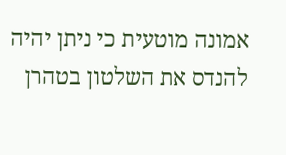אמונה מוטעית כי ניתן יהיה להנדס את השלטון בטהרן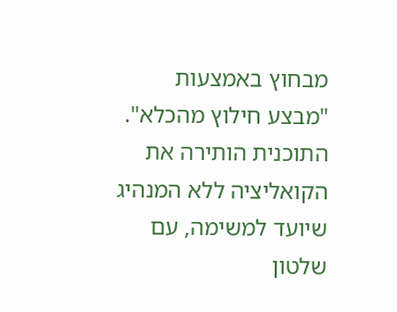מבחוץ באמצעות "מבצע חילוץ מהכלא". התוכנית הותירה את הקואליציה ללא המנהיג שיועד למשימה, עם שלטון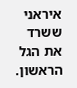איראני ששרד את הגל הראשון.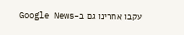עקבו אחרינו גם ב-Google News